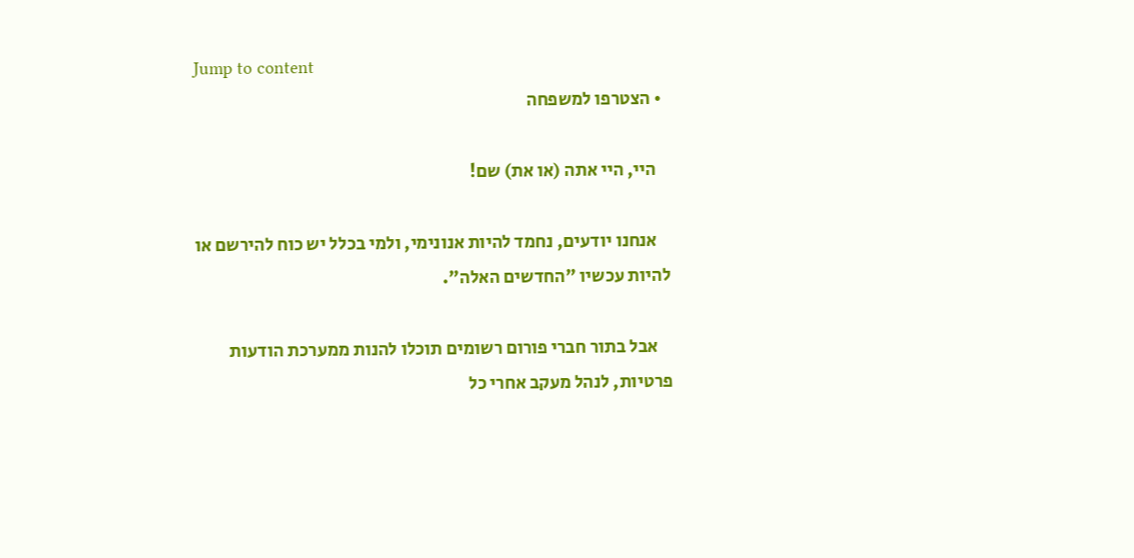Jump to content
  • הצטרפו למשפחה

    היי, היי אתה (או את) שם!

    אנחנו יודעים, נחמד להיות אנונימי, ולמי בכלל יש כוח להירשם או להיות עכשיו "החדשים האלה".

    אבל בתור חברי פורום רשומים תוכלו להנות ממערכת הודעות פרטיות, לנהל מעקב אחרי כל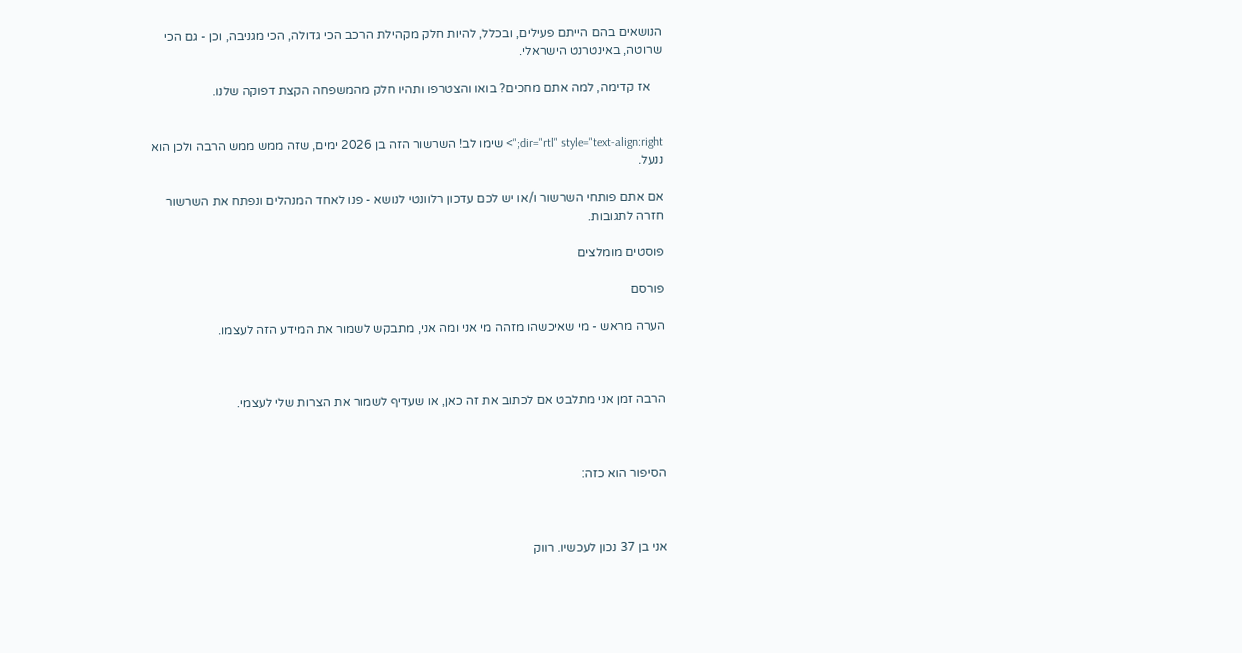הנושאים בהם הייתם פעילים, ובכלל, להיות חלק מקהילת הרכב הכי גדולה, הכי מגניבה, וכן - גם הכי שרוטה, באינטרנט הישראלי.

    אז קדימה, למה אתם מחכים? בואו והצטרפו ותהיו חלק מהמשפחה הקצת דפוקה שלנו.


dir="rtl" style="text-align:right;"> שימו לב! השרשור הזה בן 2026 ימים, שזה ממש ממש הרבה ולכן הוא ננעל.

אם אתם פותחי השרשור ו/או יש לכם עדכון רלוונטי לנושא - פנו לאחד המנהלים ונפתח את השרשור חזרה לתגובות.

פוסטים מומלצים

פורסם

הערה מראש - מי שאיכשהו מזהה מי אני ומה אני, מתבקש לשמור את המידע הזה לעצמו.



הרבה זמן אני מתלבט אם לכתוב את זה כאן, או שעדיף לשמור את הצרות שלי לעצמי.



הסיפור הוא כזה:



אני בן 37 נכון לעכשיו. רווק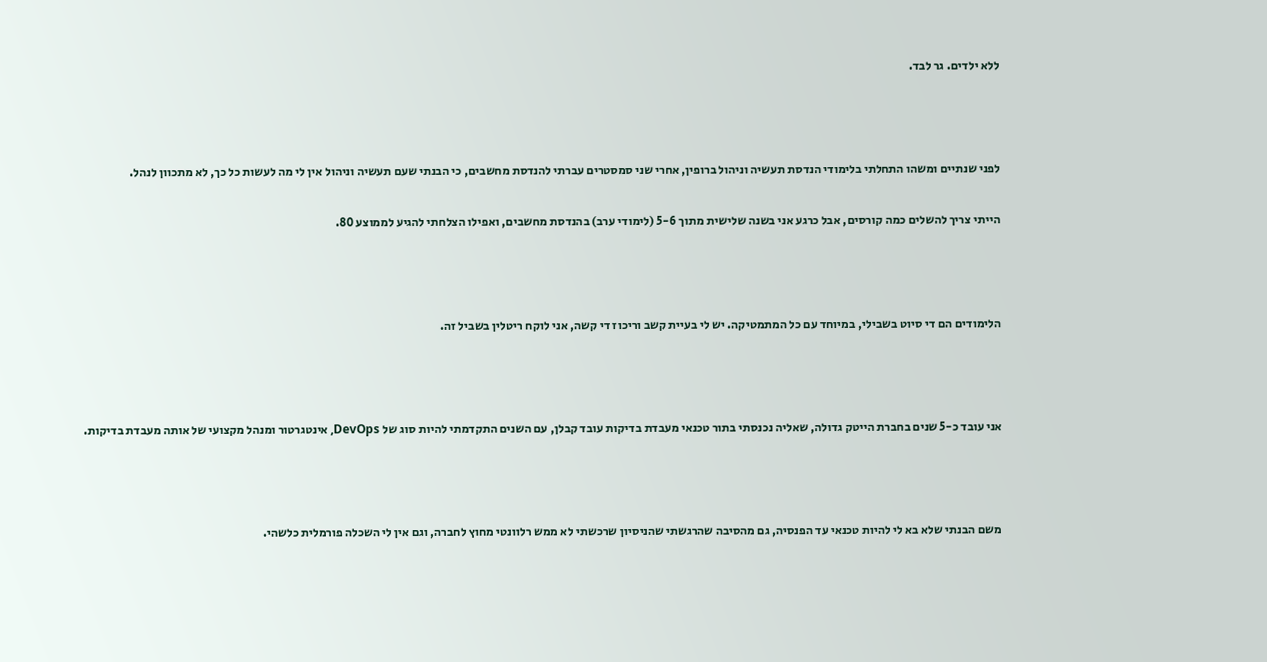ללא ילדים. גר לבד.



לפני שנתיים ומשהו התחלתי בלימודי הנדסת תעשיה וניהול ברופין, אחרי שני סמסטרים עברתי להנדסת מחשבים, כי הבנתי שעם תעשיה וניהול אין לי מה לעשות כל כך, לא מתכוון לנהל.

הייתי צריך להשלים כמה קורסים, אבל כרגע אני בשנה שלישית מתוך 5-6 (לימודי ערב) בהנדסת מחשבים, ואפילו הצלחתי להגיע לממוצע 80.



הלימודים הם די סיוט בשבילי, במיוחד עם כל המתמטיקה. יש לי בעיית קשב וריכוז די קשה, אני לוקח ריטלין בשביל זה.



אני עובד כ-5 שנים בחברת הייטק גדולה, שאליה נכנסתי בתור טכנאי מעבדת בדיקות עובד קבלן, עם השנים התקדמתי להיות סוג של DevOps, אינטגרטור ומנהל מקצועי של אותה מעבדת בדיקות.



משם הבנתי שלא בא לי להיות טכנאי עד הפנסיה, גם מהסיבה שהרגשתי שהניסיון שרכשתי לא ממש רלוונטי מחוץ לחברה, וגם אין לי השכלה פורמלית כלשהי.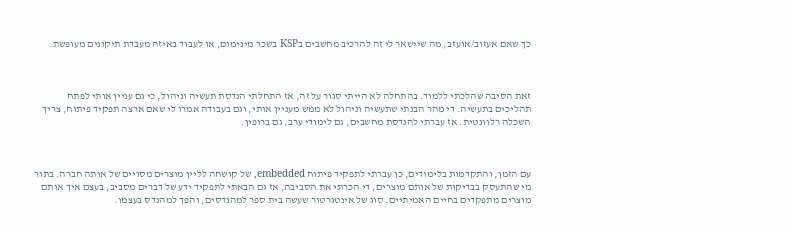כך שאם אעזוב/אועזב, מה שיישאר לי זה להרכיב מחשבים בKSP בשכר מינימום, או לעבוד באיזה מעבדת תיקונים מעופשת.



זאת הסיבה שהלכתי ללמוד. בהתחלה לא הייתי סגור על זה, אז התחלתי הנדסת תעשיה וניהול, כי גם עניין אותי לפתח תהליכים בתעשיה. די מהר הבנתי שתעשיה וניהול לא ממש מעניין אותי, וגם בעבודה אמרו לי שאם ארצה תפקיד פיתוח, צריך השכלה רלוונטית. אז עברתי להנדסת מחשבים, גם לימודי ערב, גם ברופין.



עם הזמן, והתקדמות בלימודים, כן עברתי לתפקיד פיתוח embedded, של קושחה לליין מוצרים מסויים של אותה חברה. בתור מי שהתעסק בבדיקות של אותם מוצרים, די הכרתי את הסביבה, אז גם הבאתי לתפקיד ידע של דברים מסביב, בעצם איך אותם מוצרים מתפקדים בחיים האמיתיים. סוג של אינטגרטור שעשה בית ספר למהנדסים, והפך למהנדס בעצמו.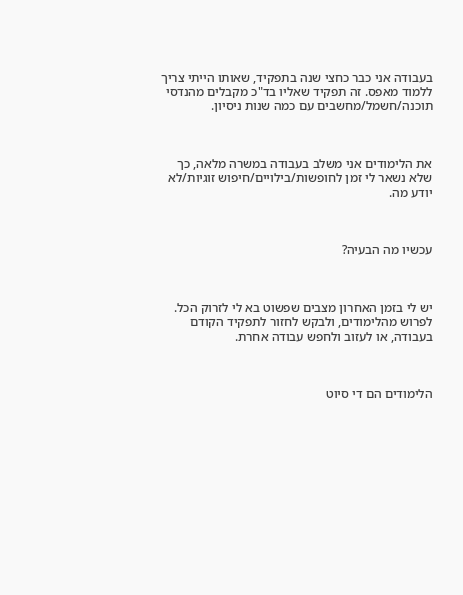בעבודה אני כבר כחצי שנה בתפקיד, שאותו הייתי צריך ללמוד מאפס. זה תפקיד שאליו בד"כ מקבלים מהנדסי תוכנה/חשמל/מחשבים עם כמה שנות ניסיון.



את הלימודים אני משלב בעבודה במשרה מלאה, כך שלא נשאר לי זמן לחופשות/בילויים/חיפוש זוגיות/לא יודע מה.



עכשיו מה הבעיה?



יש לי בזמן האחרון מצבים שפשוט בא לי לזרוק הכל. לפרוש מהלימודים, ולבקש לחזור לתפקיד הקודם בעבודה, או לעזוב ולחפש עבודה אחרת.



הלימודים הם די סיוט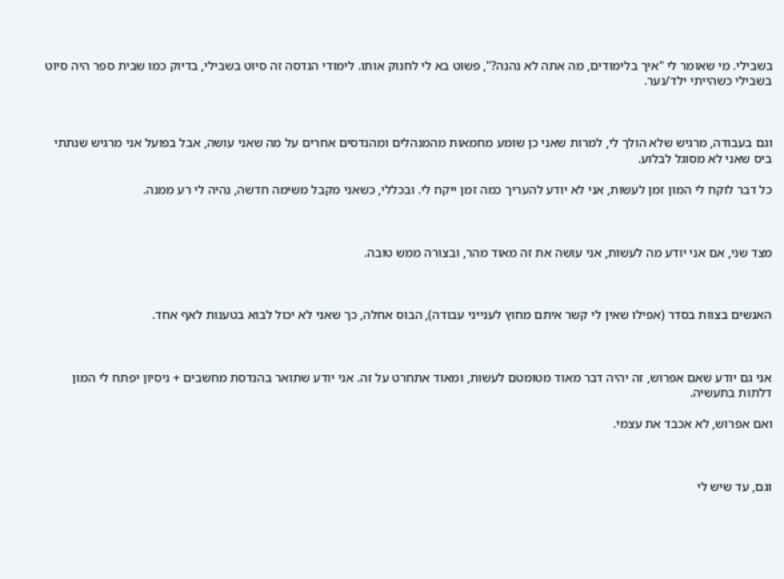בשבילי. מי שאומר לי "איך בלימודים, מה אתה לא נהנה?", פשוט בא לי לחנוק אותו. לימודי הנדסה זה סיוט בשבילי, בדיוק כמו שבית ספר היה סיוט בשבילי כשהייתי ילד/נער.



וגם בעבודה, מרגיש שלא הולך לי, למרות שאני כן שומע מחמאות מהמנהלים ומהנדסים אחרים על מה שאני עושה, אבל בפועל אני מרגיש שנתתי ביס שאני לא מסוגל לבלוע.

כל דבר לוקח לי המון זמן לעשות, אני לא יודע להעריך כמה זמן ייקח לי. ובכללי, כשאני מקבל משימה חדשה, נהיה לי רע ממנה.



מצד שני, אם אני יודע מה לעשות, אני עושה את זה מאוד מהר, ובצורה ממש טובה.



האנשים בצוות בסדר (אפילו שאין לי קשר איתם מחוץ לענייני עבודה), הבוס אחלה, כך שאני לא יכול לבוא בטענות לאף אחד.



אני גם יודע שאם אפרוש, זה יהיה דבר מאוד מטומטם לעשות, ומאוד אתחרט על זה. אני יודע שתואר בהנדסת מחשבים + ניסיון יפתח לי המון דלתות בתעשיה.

ואם אפרוש, לא אכבד את עצמי.



וגם, עד שיש לי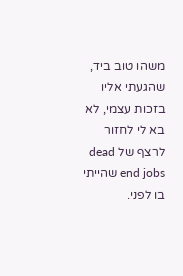משהו טוב ביד, שהגעתי אליו בזכות עצמי, לא בא לי לחזור לרצף של dead end jobs שהייתי בו לפני.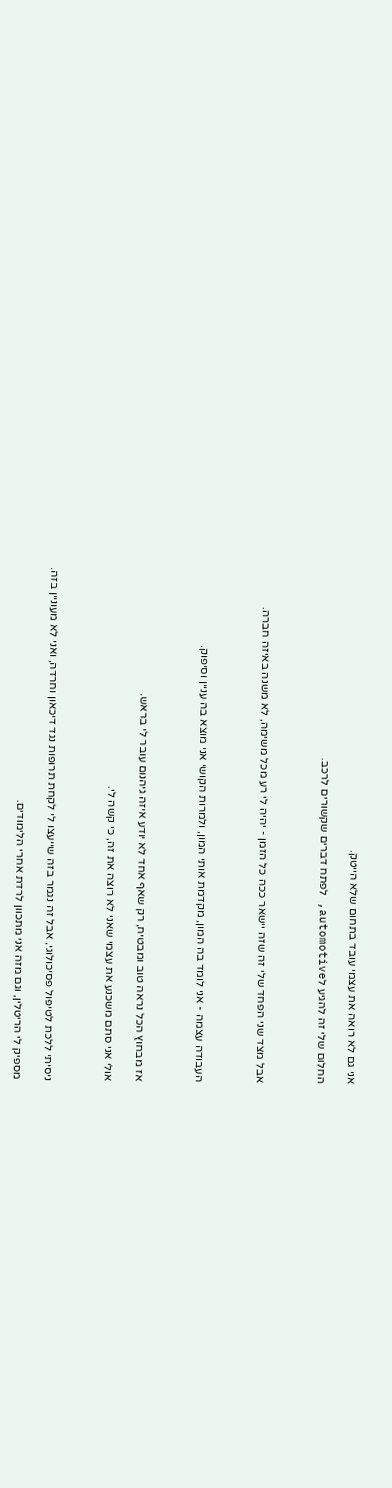אני גם לא רואה את עצמי עובד בתחום שלא הייטק.

החלום שלי זה להגיע לautomotive, לפתח דברים שקשורים לרכב.



אבל מצד שני הפחד שלי זה שזה יישאר ככה כל הזמן - יהיה לי רע מכל משימה, לא משנה באיזה חברה.



העבודה עצמה - אני לומד בה המון, מקדמת אותי המון, ולמרות הקושי אני מוצא בה עניין וסיפוק.



אז מבחוץ הכל נראה טוב ומבטיח, רק שאף אחד לא יודע איזה גיהנום עובר לי בראש.

אולי אני סתם משכנע את עצמי שאני לא רוצה את זה, כי קשה לי.



ניסיתי ללכת לטיפול פסיכולוגי, אבל זה נגמר בזה שייעצו לי לקחת תרופות נגד דיכאון וחרדה, ואני לא מעוניין בזה.

מספיק לי הריטלין, וגם מזה אני מתכוון לרדת אחרי הלימודים.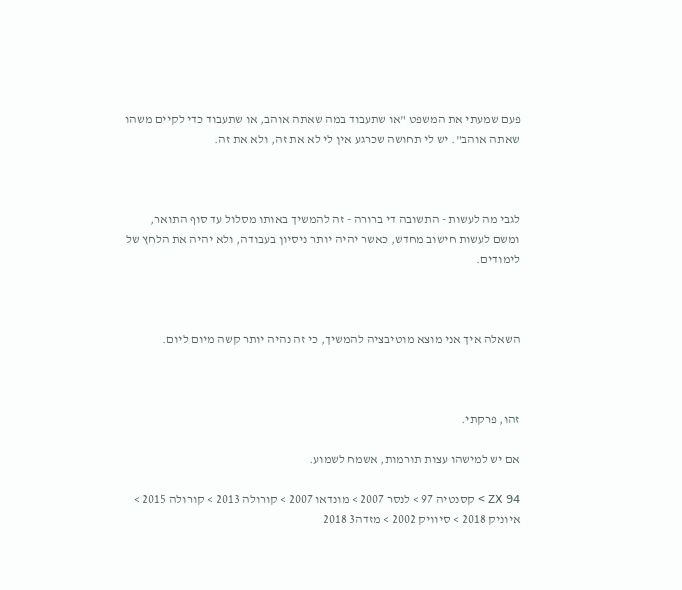פעם שמעתי את המשפט "או שתעבוד במה שאתה אוהב, או שתעבוד כדי לקיים משהו שאתה אוהב". יש לי תחושה שכרגע אין לי לא את זה, ולא את זה.



לגבי מה לעשות - התשובה די ברורה - זה להמשיך באותו מסלול עד סוף התואר, ומשם לעשות חישוב מחדש, כאשר יהיה יותר ניסיון בעבודה, ולא יהיה את הלחץ של לימודים.



השאלה איך אני מוצא מוטיבציה להמשיך, כי זה נהיה יותר קשה מיום ליום.



זהו, פרקתי.

אם יש למישהו עצות תורמות, אשמח לשמוע.

ZX 94 > קסנטיה 97 > לנסר 2007 > מונדאו 2007 > קורולה 2013 > קורולה 2015 > איוניק 2018 > סיוויק 2002 > מזדה3 2018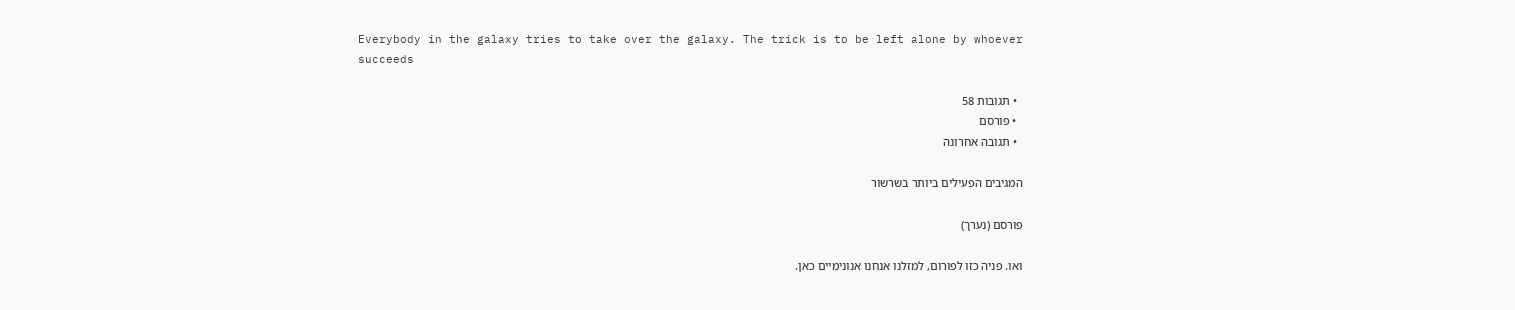Everybody in the galaxy tries to take over the galaxy. The trick is to be left alone by whoever succeeds

  • תגובות 58
  • פורסם
  • תגובה אחרונה

המגיבים הפעילים ביותר בשרשור

פורסם (נערך)

ואו. פניה כזו לפורום, למזלנו אנחנו אנונימיים כאן.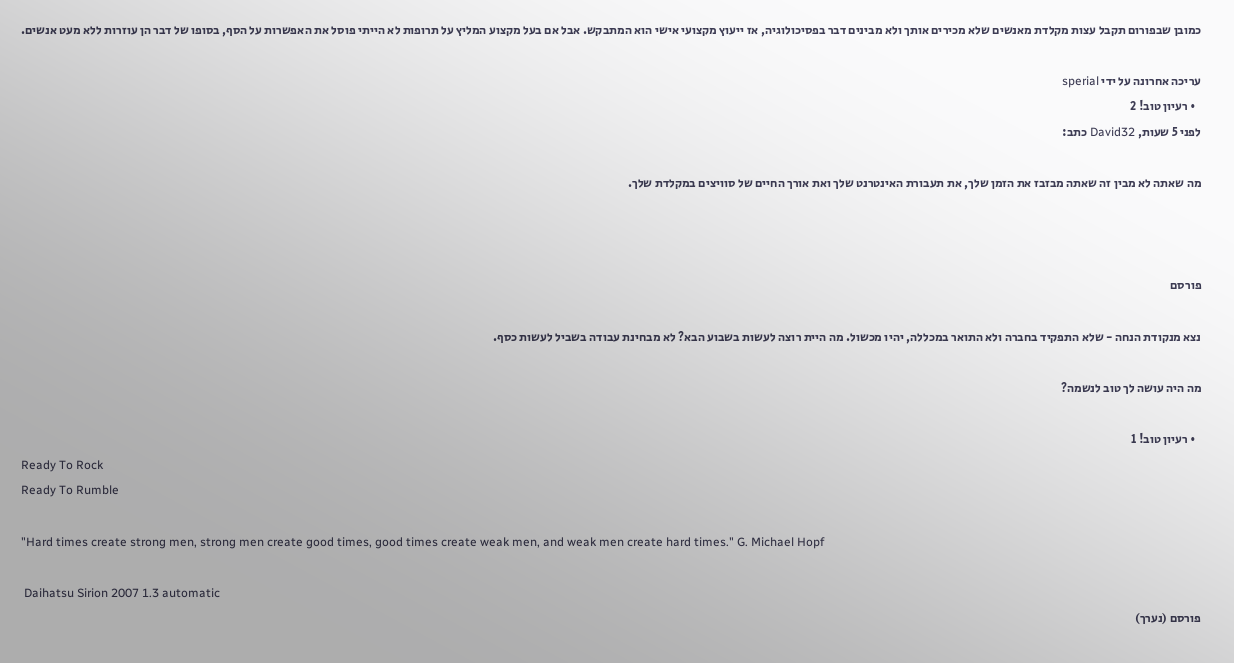כמובן שבפורום תקבל עצות מקלדת מאנשים שלא מכירים אותך ולא מבינים דבר בפסיכולוגיה, אז ייעוץ מקצועי אישי הוא המתבקש. אבל אם בעל מקצוע המליץ על תרופות לא הייתי פוסל את האפשרות על הסף, בסופו של דבר הן עוזרות ללא מעט אנשים.

עריכה אחרונה על ידי sperial
  • רעיון טוב! 2
לפני 5 שעות, David32 כתב:

מה שאתה לא מבין זה שאתה מבזבז את הזמן שלך, את תעבורת האינטרנט שלך ואת אורך החיים של סוויצים במקלדת שלך.



פורסם

נצא מנקודת הנחה - שלא התפקיד בחברה ולא התואר במכללה, יהיו מכשול. מה היית רוצה לעשות בשבוע הבא? לא מבחינת עבודה בשביל לעשות כסף.

מה היה עושה לך טוב לנשמה?

  • רעיון טוב! 1
Ready To Rock
Ready To Rumble

"Hard times create strong men, strong men create good times, good times create weak men, and weak men create hard times." G. Michael Hopf

 Daihatsu Sirion 2007 1.3 automatic
פורסם (נערך)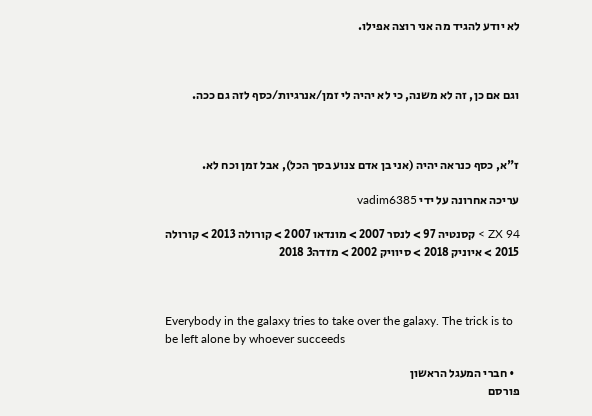לא יודע להגיד מה אני רוצה אפילו.



וגם אם כן, זה לא משנה, כי לא יהיה לי זמן/אנרגיות/כסף לזה גם ככה.



ז"א, כסף כנראה יהיה (אני בן אדם צנוע בסך הכל), אבל זמן וכח לא.

עריכה אחרונה על ידי vadim6385

ZX 94 > קסנטיה 97 > לנסר 2007 > מונדאו 2007 > קורולה 2013 > קורולה 2015 > איוניק 2018 > סיוויק 2002 > מזדה3 2018



Everybody in the galaxy tries to take over the galaxy. The trick is to be left alone by whoever succeeds

  • חברי המעגל הראשון
פורסם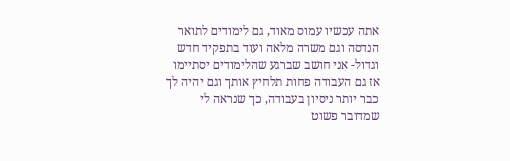אתה עכשיו עמוס מאוד, גם לימודים לתואר הנדסה וגם משרה מלאה ועוד בתפקיד חדש וגדול- אני חושב שברגע שהלימודים יסתיימו אז גם העבודה פחות תלחיץ אותך וגם יהיה לך כבר יותר ניסיון בעבודה, כך שנראה לי שמדובר פשוט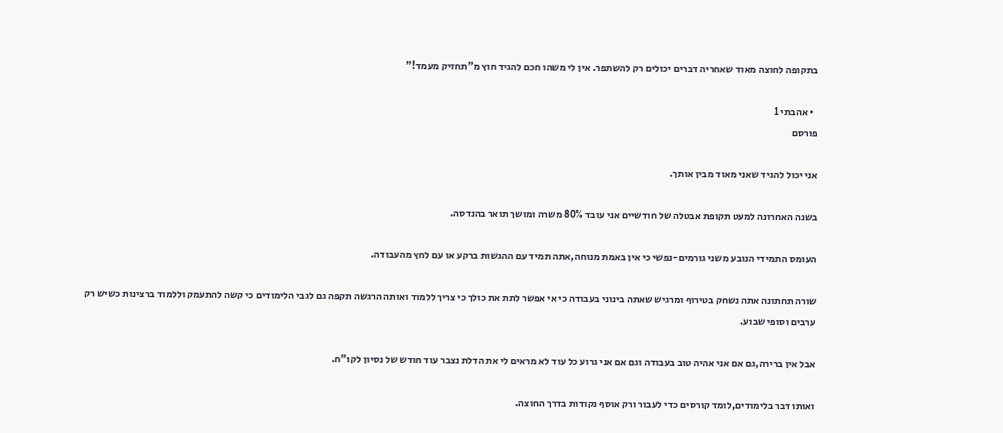בתקופה לחוצה מאוד שאחריה דברים יכולים רק להשתפר. אין לי משהו חכם להגיד חוץ מ"תחזיק מעמד!"

  • אהבתי 1
פורסם

אני יכול להגיד שאני מאוד מבין אותך.

בשנה האחרונה למעט תקופת אבטלה של חודשיים אני עובד 80% משרה ומושך תואר בהנדסה.

העומס התמידי הנובע משני גורמים-נפשי כי אין באמת מנוחה,אתה תמיד עם ההגשות ברקע או עם לחץ מהעבודה.

שורה תחתונה אתה נשחק בטירוף ומרגיש שאתה בינוני בעבודה כי אי אפשר לתת את כולך כי צריך ללמוד ואותה הרגשה תקפה גם לגבי הלימודים כי קשה להתעמק וללמוד ברצינות כשיש רק ערבים וסופי שבוע.

אבל אין ברירה,גם אם אני אהיה טוב בעבודה וגם אם אני גרוע כל עוד לא מראים לי את הדלת נצבר עוד חודש של נסיון לקו"ח.

ואותו דבר בלימודים,לומד קורסים כדי לעבור ורק אוסף נקודות בדרך החוצה.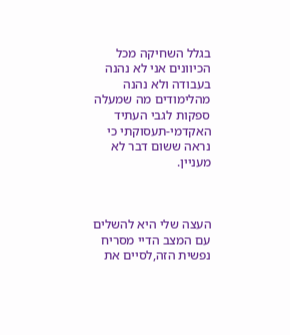בגלל השחיקה מכל הכיוונים אני לא נהנה בעבודה ולא נהנה מהלימודים מה שמעלה ספקות לגבי העתיד האקדמי-תעסוקתי כי נראה ששום דבר לא מעניין.



העצה שלי היא להשלים עם המצב הדיי מסריח נפשית הזה,לסיים את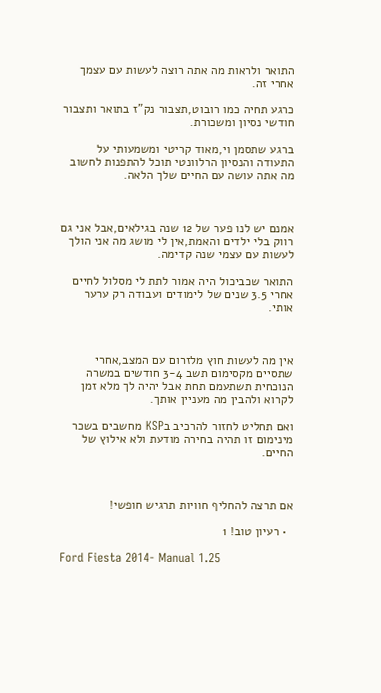התואר ולראות מה אתה רוצה לעשות עם עצמך אחרי זה.

כרגע תחיה כמו רובוט,תצבור נק"ז בתואר ותצבור חודשי נסיון ומשכורת.

ברגע שתסמן וי,מאוד קריטי ומשמעותי על התעודה והנסיון הרלוונטי תוכל להתפנות לחשוב מה אתה עושה עם החיים שלך הלאה.



אמנם יש לנו פער של 12 שנה בגילאים,אבל אני גם רווק בלי ילדים והאמת,אין לי מושג מה אני הולך לעשות עם עצמי שנה קדימה.

התואר שכביכול היה אמור לתת לי מסלול לחיים אחרי 3.5 שנים של לימודים ועבודה רק ערער אותי.



אין מה לעשות חוץ מלזרום עם המצב,אחרי שתסיים מקסימום תשב 3-4 חודשים במשרה הנוכחית תשתעמם תחת אבל יהיה לך מלא זמן לקרוא ולהבין מה מעניין אותך.

ואם תחליט לחזור להרכיב בKSP מחשבים בשכר מינימום זו תהיה בחירה מודעת ולא אילוץ של החיים.



אם תרצה להחליף חוויות תרגיש חופשי!

  • רעיון טוב! 1

Ford Fiesta 2014- Manual 1.25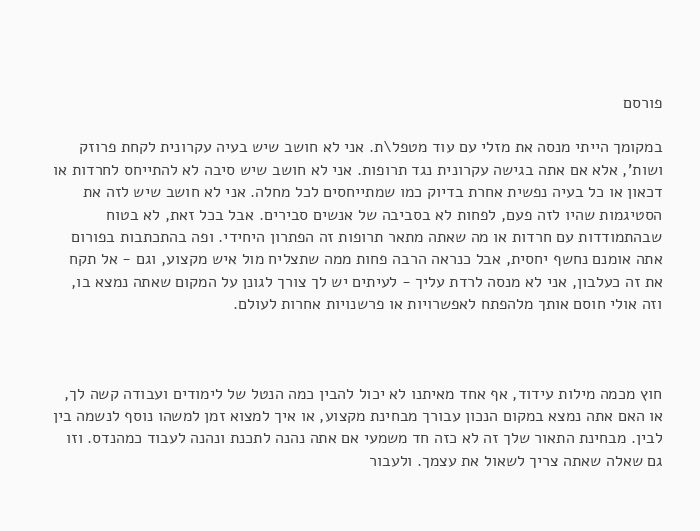פורסם

במקומך הייתי מנסה את מזלי עם עוד מטפל\ת. אני לא חושב שיש בעיה עקרונית לקחת פרוזק ושות', אלא אם אתה בגישה עקרונית נגד תרופות. אני לא חושב שיש סיבה לא להתייחס לחרדות או דכאון או כל בעיה נפשית אחרת בדיוק כמו שמתייחסים לכל מחלה. אני לא חושב שיש לזה את הסטיגמות שהיו לזה פעם, לפחות לא בסביבה של אנשים סבירים. אבל בכל זאת, לא בטוח שבהתמודדות עם חרדות או מה שאתה מתאר תרופות זה הפתרון היחידי. ופה בהתכתבות בפורום אתה אומנם נחשף יחסית, אבל כנראה הרבה פחות ממה שתצליח מול איש מקצוע, וגם - אל תקח את זה כעלבון, אני לא מנסה לרדת עליך - לעיתים יש לך צורך לגונן על המקום שאתה נמצא בו, וזה אולי חוסם אותך מלהפתח לאפשרויות או פרשנויות אחרות לעולם.



חוץ מכמה מילות עידוד, אף אחד מאיתנו לא יכול להבין כמה הנטל של לימודים ועבודה קשה לך, או האם אתה נמצא במקום הנכון עבורך מבחינת מקצוע, או איך למצוא זמן למשהו נוסף לנשמה בין לבין. מבחינת התאור שלך זה לא כזה חד משמעי אם אתה נהנה לתכנת ונהנה לעבוד כמהנדס. וזו גם שאלה שאתה צריך לשאול את עצמך. ולעבור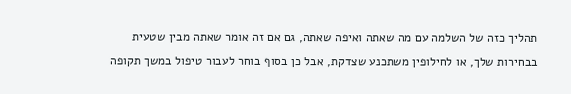תהליך כזה של השלמה עם מה שאתה ואיפה שאתה, גם אם זה אומר שאתה מבין שטעית בבחירות שלך, או לחילופין משתכנע שצדקת, אבל כן בסוף בוחר לעבור טיפול במשך תקופה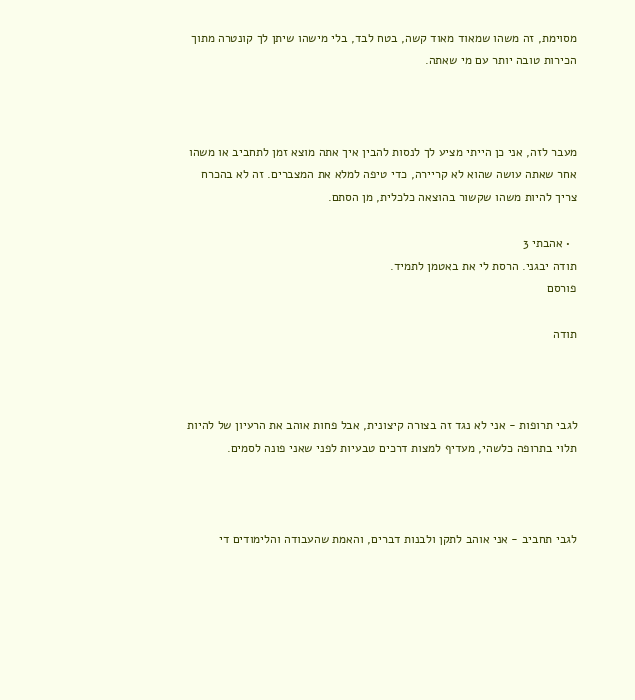מסוימת, זה משהו שמאוד מאוד קשה, בטח לבד, בלי מישהו שיתן לך קונטרה מתוך הכירות טובה יותר עם מי שאתה.



מעבר לזה, אני כן הייתי מציע לך לנסות להבין איך אתה מוצא זמן לתחביב או משהו אחר שאתה עושה שהוא לא קריירה, כדי טיפה למלא את המצברים. זה לא בהכרח צריך להיות משהו שקשור בהוצאה כלכלית, מן הסתם.

  • אהבתי 3
תודה יבגני. הרסת לי את באטמן לתמיד.
פורסם

תודה



לגבי תרופות - אני לא נגד זה בצורה קיצונית, אבל פחות אוהב את הרעיון של להיות תלוי בתרופה כלשהי, מעדיף למצות דרכים טבעיות לפני שאני פונה לסמים.



לגבי תחביב - אני אוהב לתקן ולבנות דברים, והאמת שהעבודה והלימודים די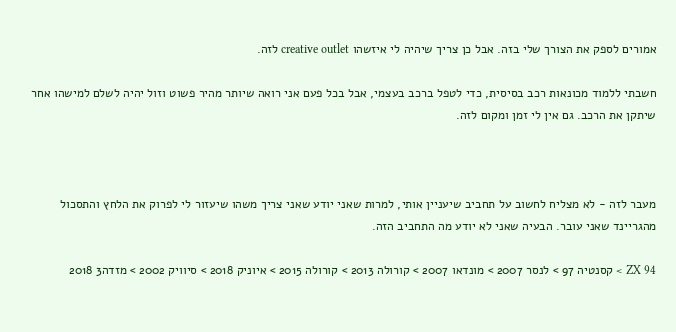אמורים לספק את הצורך שלי בזה. אבל כן צריך שיהיה לי איזשהו creative outlet לזה.

חשבתי ללמוד מכונאות רכב בסיסית, כדי לטפל ברכב בעצמי, אבל בכל פעם אני רואה שיותר מהיר פשוט וזול יהיה לשלם למישהו אחר שיתקן את הרכב. גם אין לי זמן ומקום לזה.



מעבר לזה - לא מצליח לחשוב על תחביב שיעניין אותי, למרות שאני יודע שאני צריך משהו שיעזור לי לפרוק את הלחץ והתסכול מהגריינד שאני עובר. הבעיה שאני לא יודע מה התחביב הזה.

ZX 94 > קסנטיה 97 > לנסר 2007 > מונדאו 2007 > קורולה 2013 > קורולה 2015 > איוניק 2018 > סיוויק 2002 > מזדה3 2018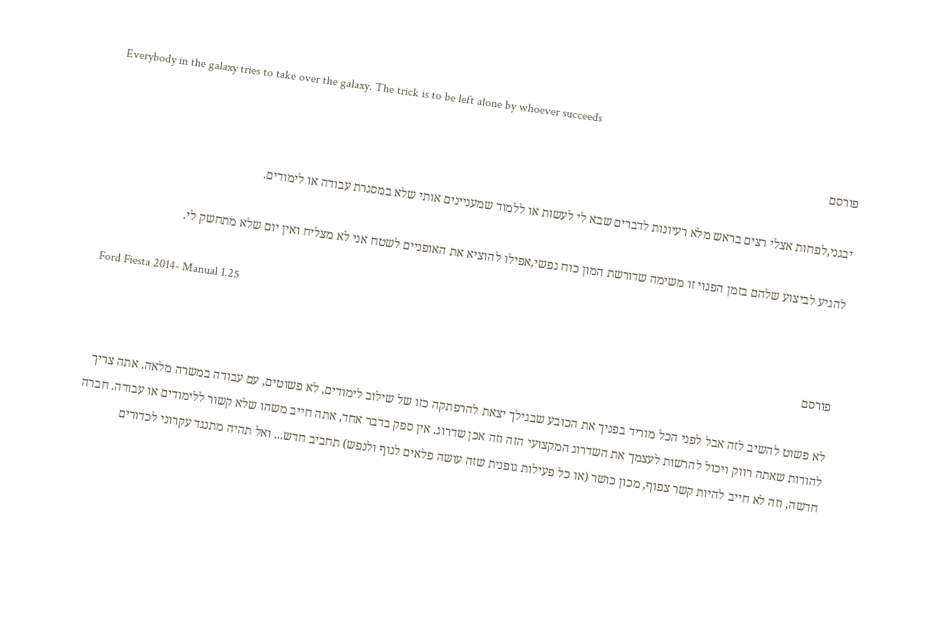Everybody in the galaxy tries to take over the galaxy. The trick is to be left alone by whoever succeeds

פורסם

יבגני,לפחות אצלי רצים בראש מלא רעיונות לדברים שבא לי לעשות או ללמוד שמעניינים אותי שלא במסגרת עבודה או לימודים.

להגיע לביצוע שלהם בזמן הפנוי זו משימה שדורשת המון כוח נפשי,אפילו להוציא את האופניים לשטח אני לא מצליח ואין יום שלא מתחשק לי.

Ford Fiesta 2014- Manual 1.25

פורסם

לא פשוט להשיב לזה אבל לפני הכל מוריד בפניך את הכובע שבגילך יצאת להרפתקה כזו של שילוב לימודים, לא פשוטים, עם עבודה במשרה מלאה. אתה צריך להודות שאתה רווק ויכול להרשות לעצמך את השדרוג המקצועי הזה וזה אכן שדרוג. אין ספק בדבר אחד, אתה חייב משהו שלא קשור ללימודים או עבודה. חברה חדשה, וזה לא חייב להיות קשר צפוף, מכון כושר (או כל פעילות גופנית שזה עושה פלאים לגוף ולנפש) תחביב חדש... ואל תהיה מתנגד עקרוני לכדורים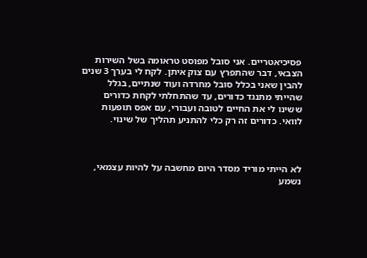פסיכיאטריים. אני סובל מפוסט טראומה בשל השירות הצבאי, דבר שהתפרץ עם צוק איתן. לקח לי בערך 3 שנים להבין שאני בכלל סובל מחרדה ועוד שנתיים, בגלל שהייתי מתנגד כדורים, עד שהתחלתי לקחת כדורים ששינו לי את החיים לטובה ועבורי, עם אפס תופעות לוואי. כדורים זה רק כלי להתניע תהליך של שינוי.



לא הייתי מוריד מסדר היום מחשבה על להיות עצמאי, נשמע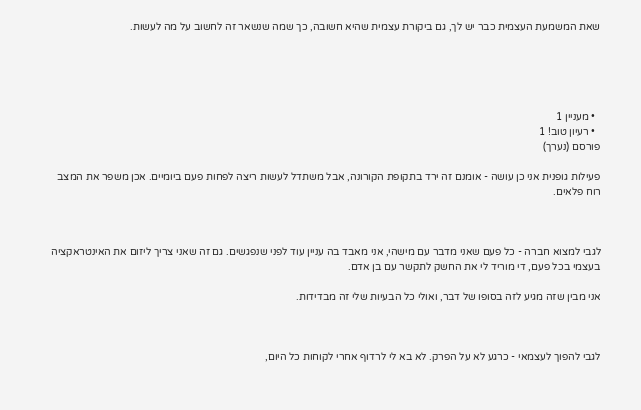שאת המשמעת העצמית כבר יש לך, גם ביקורת עצמית שהיא חשובה, כך שמה שנשאר זה לחשוב על מה לעשות.





  • מעניין 1
  • רעיון טוב! 1
פורסם (נערך)

פעילות גופנית אני כן עושה - אומנם זה ירד בתקופת הקורונה, אבל משתדל לעשות ריצה לפחות פעם ביומיים. אכן משפר את המצב רוח פלאים.



לגבי למצוא חברה - כל פעם שאני מדבר עם מישהי, אני מאבד בה עניין עוד לפני שנפגשים. גם זה שאני צריך ליזום את האינטראקציה בעצמי בכל פעם, די מוריד לי את החשק לתקשר עם בן אדם.

אני מבין שזה מגיע לזה בסופו של דבר, ואולי כל הבעיות שלי זה מבדידות.



לגבי להפוך לעצמאי - כרגע לא על הפרק. לא בא לי לרדוף אחרי לקוחות כל היום,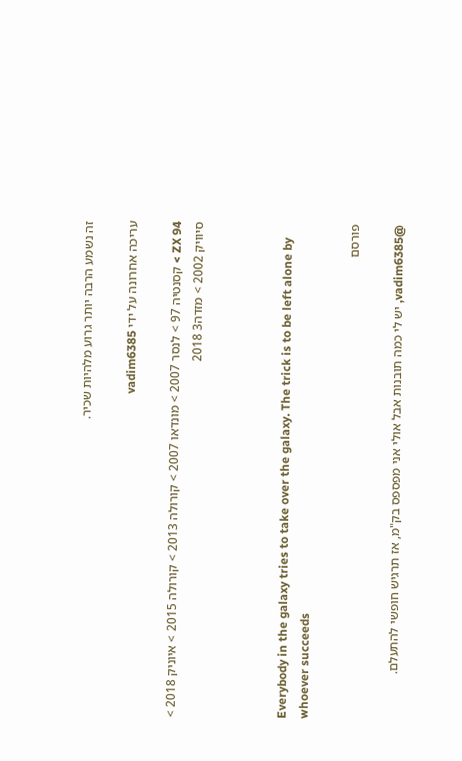זה נשמע הרבה יותר גרוע מלהיות שכיר.

עריכה אחרונה על ידי vadim6385

ZX 94 > קסנטיה 97 > לנסר 2007 > מונדאו 2007 > קורולה 2013 > קורולה 2015 > איוניק 2018 > סיוויק 2002 > מזדה3 2018



Everybody in the galaxy tries to take over the galaxy. The trick is to be left alone by whoever succeeds

פורסם

@vadim6385, יש לי כמה תובנות אבל אולי אני מפספס בק"מ, אז תרגיש חופשי להתעלם.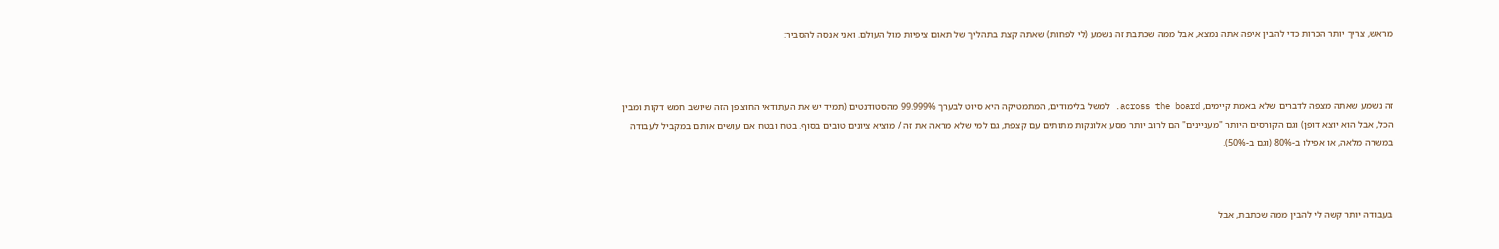מראש, צריך יותר הכרות כדי להבין איפה אתה נמצא, אבל ממה שכתבת זה נשמע (לי לפחות) שאתה קצת בתהליך של תאום ציפיות מול העולם. ואני אנסה להסביר:



זה נשמע שאתה מצפה לדברים שלא באמת קיימים, across the board. למשל בלימודים, המתמטיקה היא סיוט לבערך 99.999% מהסטודנטים (תמיד יש את העתודאי החוצפן הזה שיושב חמש דקות ומבין הכל, אבל הוא יוצא דופן) וגם הקורסים היותר "מעניינים" הם לרוב יותר מסע אלונקות מתותים עם קצפת, גם למי שלא מראה את זה / מוציא ציונים טובים בסוף. בטח ובטח אם עושים אותם במקביל לעבודה במשרה מלאה, או אפילו ב-80% (וגם ב-50%).



בעבודה יותר קשה לי להבין ממה שכתבת, אבל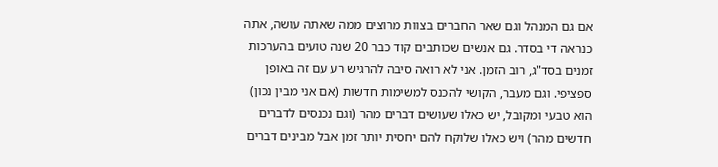אם גם המנהל וגם שאר החברים בצוות מרוצים ממה שאתה עושה, אתה כנראה די בסדר. גם אנשים שכותבים קוד כבר 20 שנה טועים בהערכות זמנים בסד"ג, רוב הזמן. אני לא רואה סיבה להרגיש רע עם זה באופן ספציפי. וגם מעבר, הקושי להכנס למשימות חדשות (אם אני מבין נכון)  הוא טבעי ומקובל, יש כאלו שעושים דברים מהר (וגם נכנסים לדברים חדשים מהר) ויש כאלו שלוקח להם יחסית יותר זמן אבל מבינים דברים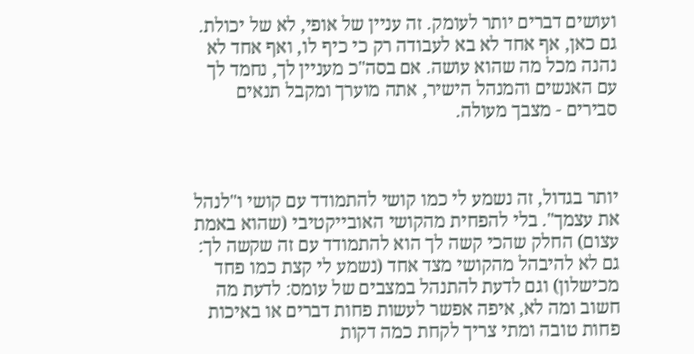ועושים דברים יותר לעומק. זה עניין של אופי, לא של יכולת. גם כאן, אף אחד לא בא לעבודה רק כי כיף לו, ואף אחד לא נהנה מכל מה שהוא עושה. אם בסה"כ מעניין לך, נחמד לך עם האנשים והמנהל הישיר, אתה מוערך ומקבל תנאים סבירים - מצבך מעולה.



יותר בגדול, זה נשמע לי כמו קושי להתמודד עם קושי ו"לנהל את עצמך". בלי להפחית מהקושי האובייקטיבי (שהוא באמת עצום) החלק שהכי קשה לך הוא להתמודד עם זה שקשה לך: גם לא להיבהל מהקושי מצד אחד (נשמע לי קצת כמו פחד מכישלון) וגם לדעת להתנהל במצבים של עומס: לדעת מה חשוב ומה לא, איפה אפשר לעשות פחות דברים או באיכות פחות טובה ומתי צריך לקחת כמה דקות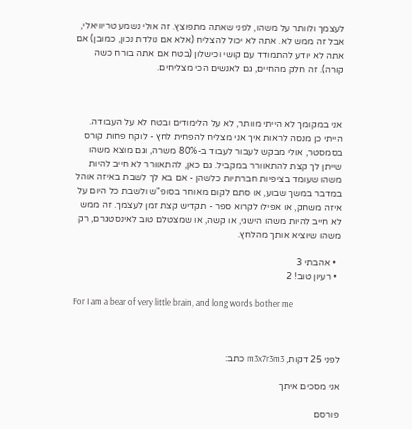לעצמך ולוותר על משהו, לפני שאתה מתפוצץ. זה אולי נשמע טריוויאלי, אבל זה ממש לא. אתה לא יכול להצליח (אלא אם נולדת נכון, כמובן) אם אתה לא יודע להתמודד עם קושי וכישלון (בטח אם אתה בורח כשה קורה). זה חלק מהחיים, גם לאנשים הכי מצליחים.



אני במקומך לא הייתי מוותר, לא על הלימודים ובטח לא על העבודה. הייתי כן מנסה לראות איך אני מצליח להפחית לחץ - לוקח פחות קורס בסמסטר, אולי מבקש לעבור לעבוד ב-80% משרה, וגם מוצא משהו שייתן לך קצת להתאוורר במקביל. גם כאן, להתאוורר לא חייב להיות משהו שעומד בציפיות חברתיות כלשהן - אם בא לך לשבת באיזה אוהל במדבר במשך שבוע, או סתם לקום מאוחר בסופ"ש ולשבת כל היום על איזה משחק, או אפילו לקרוא ספר - תקדיש קצת זמן לעצמך. זה ממש לא חייב להיות משהו הישגי, או קשה, או שמצטלם טוב לאינסטגרם, רק משהו שיוציא אותך מהלחץ.

  • אהבתי 3
  • רעיון טוב! 2

For I am a bear of very little brain, and long words bother me



לפני 25 דקות, m3x7r3m3 כתב:

אני מסכים איתך

פורסם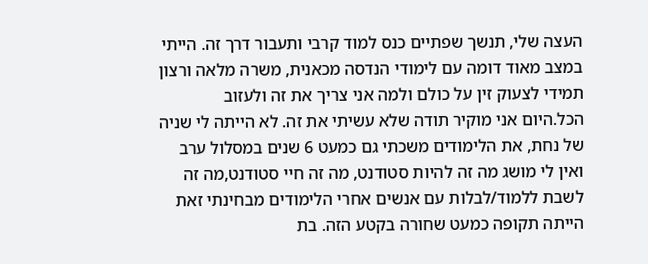העצה שלי, תנשך שפתיים כנס למוד קרבי ותעבור דרך זה. הייתי במצב מאוד דומה עם לימודי הנדסה מכאנית, משרה מלאה ורצון תמידי לצעוק זין על כולם ולמה אני צריך את זה ולעזוב הכל.היום אני מוקיר תודה שלא עשיתי את זה. לא הייתה לי שניה של נחת, את הלימודים משכתי גם כמעט 6 שנים במסלול ערב ואין לי מושג מה זה להיות סטודנט, מה זה חיי סטודנט,מה זה לשבת ללמוד/לבלות עם אנשים אחרי הלימודים מבחינתי זאת הייתה תקופה כמעט שחורה בקטע הזה. בת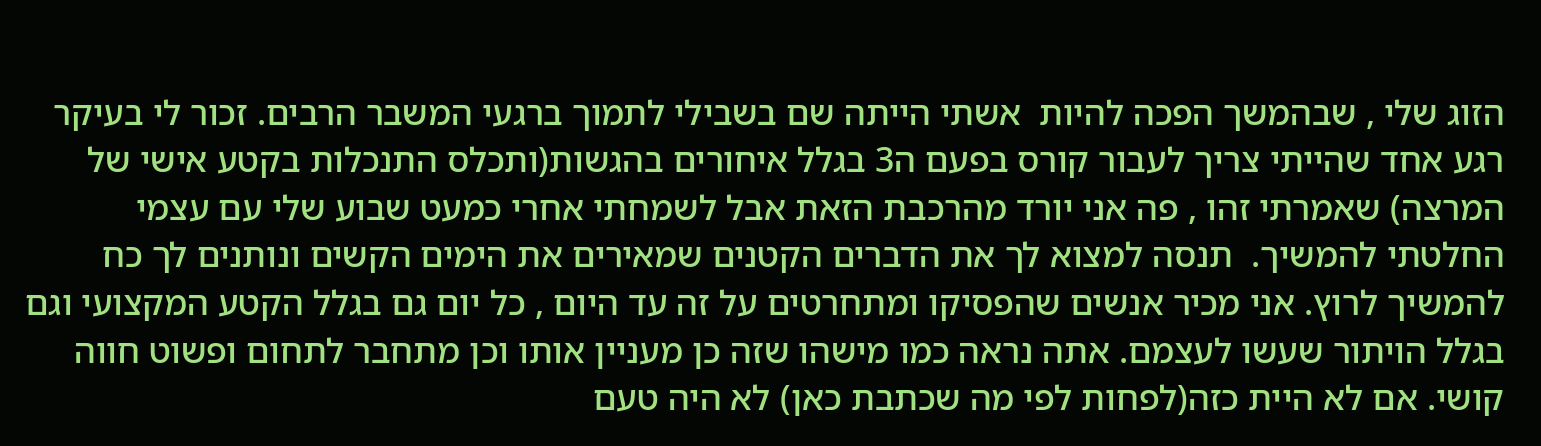הזוג שלי , שבהמשך הפכה להיות  אשתי הייתה שם בשבילי לתמוך ברגעי המשבר הרבים. זכור לי בעיקר רגע אחד שהייתי צריך לעבור קורס בפעם ה3 בגלל איחורים בהגשות(ותכלס התנכלות בקטע אישי של המרצה) שאמרתי זהו , פה אני יורד מהרכבת הזאת אבל לשמחתי אחרי כמעט שבוע שלי עם עצמי החלטתי להמשיך.  תנסה למצוא לך את הדברים הקטנים שמאירים את הימים הקשים ונותנים לך כח להמשיך לרוץ. אני מכיר אנשים שהפסיקו ומתחרטים על זה עד היום , כל יום גם בגלל הקטע המקצועי וגם בגלל הויתור שעשו לעצמם. אתה נראה כמו מישהו שזה כן מעניין אותו וכן מתחבר לתחום ופשוט חווה קושי. אם לא היית כזה(לפחות לפי מה שכתבת כאן) לא היה טעם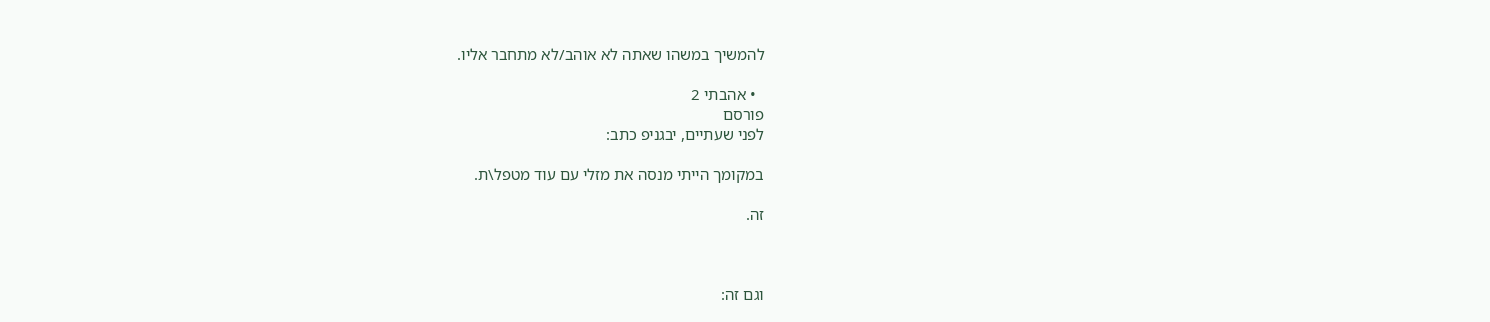להמשיך במשהו שאתה לא אוהב/לא מתחבר אליו.

  • אהבתי 2
פורסם
לפני שעתיים, יבגניפ כתב:

במקומך הייתי מנסה את מזלי עם עוד מטפל\ת.

זה.



וגם זה: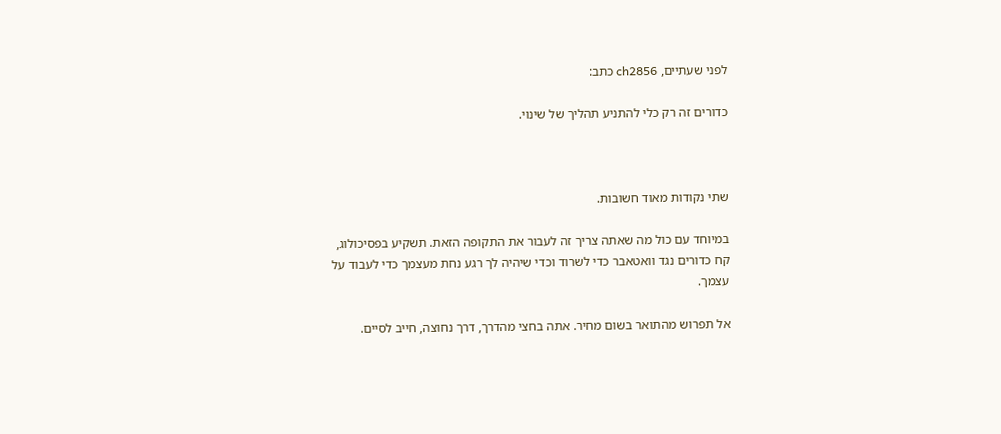לפני שעתיים, ch2856 כתב:

כדורים זה רק כלי להתניע תהליך של שינוי.



שתי נקודות מאוד חשובות.

במיוחד עם כול מה שאתה צריך זה לעבור את התקופה הזאת. תשקיע בפסיכולוג, קח כדורים נגד וואטאבר כדי לשרוד וכדי שיהיה לך רגע נחת מעצמך כדי לעבוד על עצמך.

אל תפרוש מהתואר בשום מחיר. אתה בחצי מהדרך, דרך נחוצה, חייב לסיים.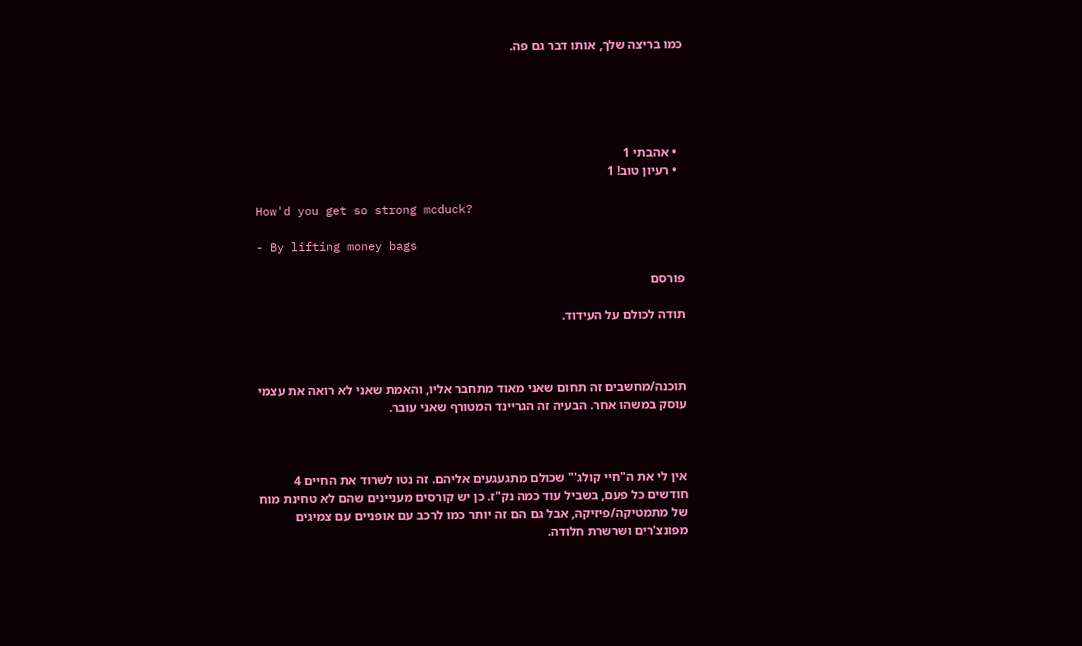כמו בריצה שלך, אותו דבר גם פה.





  • אהבתי 1
  • רעיון טוב! 1

How'd you get so strong mcduck?

- By lifting money bags

פורסם

תודה לכולם על העידוד.



תוכנה/מחשבים זה תחום שאני מאוד מתחבר אליו, והאמת שאני לא רואה את עצמי עוסק במשהו אחר. הבעיה זה הגריינד המטורף שאני עובר.



אין לי את ה"חיי קולג'" שכולם מתגעגעים אליהם. זה נטו לשרוד את החיים 4 חודשים כל פעם, בשביל עוד כמה נק"ז. כן יש קורסים מעניינים שהם לא טחינת מוח של מתמטיקה/פיזיקה, אבל גם הם זה יותר כמו לרכב עם אופניים עם צמיגים מפונצ'רים ושרשרת חלודה.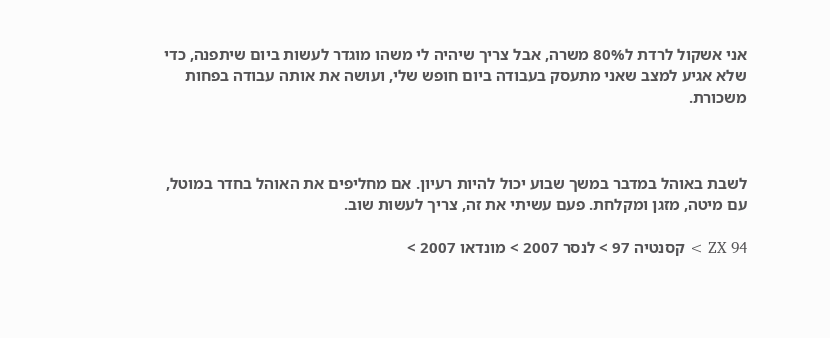אני אשקול לרדת ל80% משרה, אבל צריך שיהיה לי משהו מוגדר לעשות ביום שיתפנה, כדי שלא אגיע למצב שאני מתעסק בעבודה ביום חופש שלי, ועושה את אותה עבודה בפחות משכורת.



לשבת באוהל במדבר במשך שבוע יכול להיות רעיון. אם מחליפים את האוהל בחדר במוטל, עם מיטה, מזגן ומקלחת. פעם עשיתי את זה, צריך לעשות שוב.

ZX 94 > קסנטיה 97 > לנסר 2007 > מונדאו 2007 >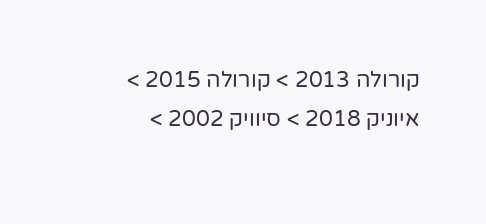קורולה 2013 > קורולה 2015 > איוניק 2018 > סיוויק 2002 >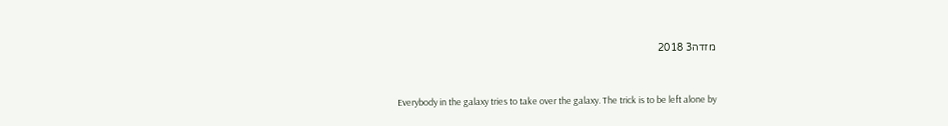מזדה3 2018



Everybody in the galaxy tries to take over the galaxy. The trick is to be left alone by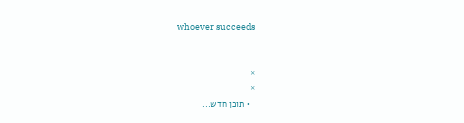whoever succeeds


×
×
  • תוכן חדש...